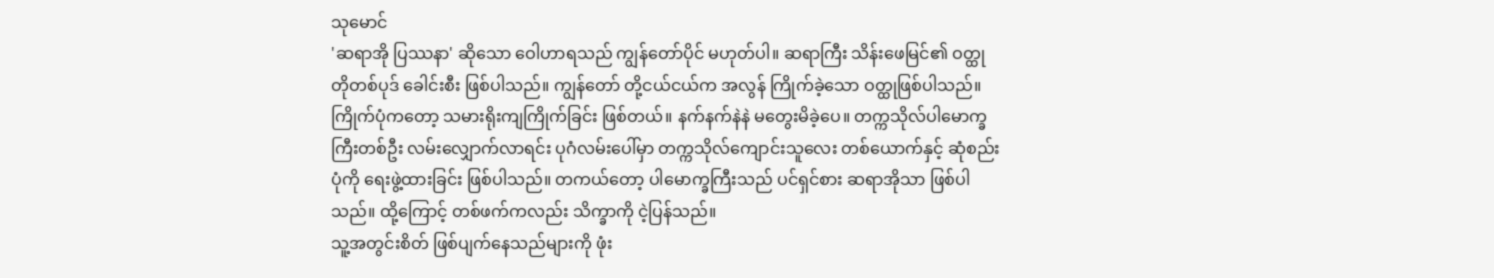သုမောင်
'ဆရာအို ပြဿနာ' ဆိုသော ဝေါဟာရသည် ကျွန်တော်ပိုင် မဟုတ်ပါ။ ဆရာကြီး သိန်းဖေမြင်၏ ဝတ္ထုတိုတစ်ပုဒ် ခေါင်းစီး ဖြစ်ပါသည်။ ကျွန်တော် တို့ငယ်ငယ်က အလွန် ကြိုက်ခဲ့သော ဝတ္ထုဖြစ်ပါသည်။ ကြိုက်ပုံကတော့ သမားရိုးကျကြိုက်ခြင်း ဖြစ်တယ်။ နက်နက်နဲနဲ မတွေးမိခဲ့ပေ။ တက္ကသိုလ်ပါမောက္ခကြီးတစ်ဦး လမ်းလျှောက်လာရင်း ပုဂံလမ်းပေါ်မှာ တက္ကသိုလ်ကျောင်းသူလေး တစ်ယောက်နှင့် ဆုံစည်းပုံကို ရေးဖွဲ့ထားခြင်း ဖြစ်ပါသည်။ တကယ်တော့ ပါမောက္ခကြီးသည် ပင်ရှင်စား ဆရာအိုသာ ဖြစ်ပါသည်။ ထို့ကြောင့် တစ်ဖက်ကလည်း သိက္ခာကို ငဲ့ပြန်သည်။
သူ့အတွင်းစိတ် ဖြစ်ပျက်နေသည်များကို ဖုံး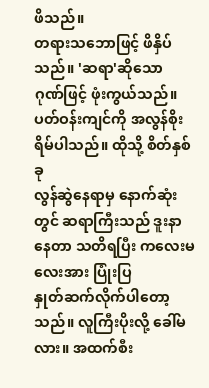ဖိသည်။
တရားသဘောဖြင့် ဖိနှိပ်သည်။ 'ဆရာ'ဆိုသော
ဂုဏ်ဖြင့် ဖုံးကွယ်သည်။ ပတ်ဝန်းကျင်ကို အလွန်စိုးရိမ်ပါသည်။ ထိုသို့ စိတ်နှစ်ခု
လွန်ဆွဲနေရာမှ နောက်ဆုံးတွင် ဆရာကြီးသည် ဒူးနာနေတာ သတိရပြီး ကလေးမလေးအား ပြုံးပြ
နှုတ်ဆက်လိုက်ပါတော့သည်။ လူကြီးပိုးလို့ ခေါ်မလား။ အထက်စီး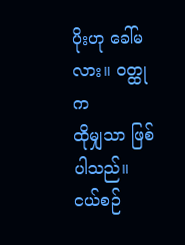ပိုးဟု ခေါ်မလား။ ဝတ္ထုက
ထိုမျှသာ ဖြစ်ပါသည်။ ငယ်စဉ်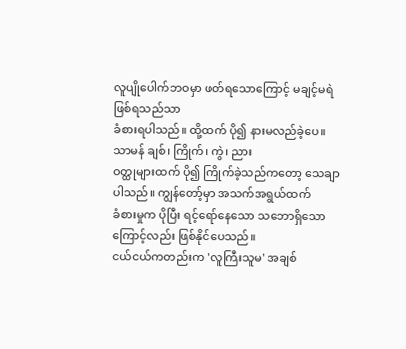လူပျိုပေါက်ဘဝမှာ ဖတ်ရသောကြောင့် မချင့်မရဲ ဖြစ်ရသည်သာ
ခံစားရပါသည်။ ထို့ထက် ပို၍ နားမလည်ခဲ့ပေ။ သာမန် ချစ်၊ ကြိုက်၊ ကွဲ၊ ညား
ဝတ္ထုများထက် ပို၍ ကြိုက်ခဲ့သည်ကတော့ သေချာပါသည်။ ကျွန်တော့်မှာ အသက်အရွယ်ထက်
ခံစားမှုက ပိုပြီး ရင့်ရော်နေသော သဘောရှိသော ကြောင့်လည်း ဖြစ်နိုင်ပေသည်။
ငယ်ငယ်ကတည်းက 'လူကြီးသူမ' အချစ်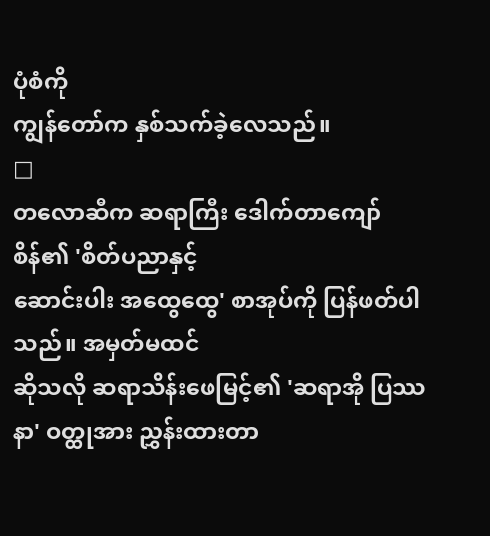ပုံစံကို
ကျွန်တော်က နှစ်သက်ခဲ့လေသည်။
□
တလောဆီက ဆရာကြီး ဒေါက်တာကျော်စိန်၏ 'စိတ်ပညာနှင့်
ဆောင်းပါး အထွေထွေ' စာအုပ်ကို ပြန်ဖတ်ပါသည်။ အမှတ်မထင်
ဆိုသလို ဆရာသိန်းဖေမြင့်၏ 'ဆရာအို ပြဿနာ' ဝတ္ထုအား ညွှန်းထားတာ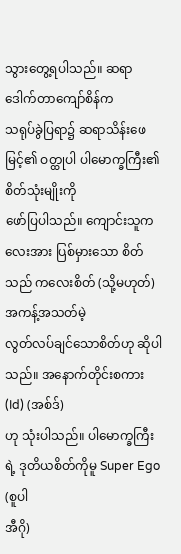သွားတွေ့ရပါသည်။ ဆရာ ဒေါက်တာကျော်စိန်က
သရုပ်ခွဲပြရာ၌ ဆရာသိန်းဖေမြင့်၏ ဝတ္ထုပါ ပါမောက္ခကြီး၏ စိတ်သုံးမျိုးကို
ဖော်ပြပါသည်။ ကျောင်းသူကလေးအား ပြစ်မှားသော စိတ်သည် ကလေးစိတ် (သို့မဟုတ်) အကန့်အသတ်မဲ့
လွတ်လပ်ချင်သောစိတ်ဟု ဆိုပါသည်။ အနောက်တိုင်းစကား (Id) (အစ်ဒ်)
ဟု သုံးပါသည်။ ပါမောက္ခကြီးရဲ့ ဒုတိယစိတ်ကိုမူ Super Ego (စူပါ
အီဂို)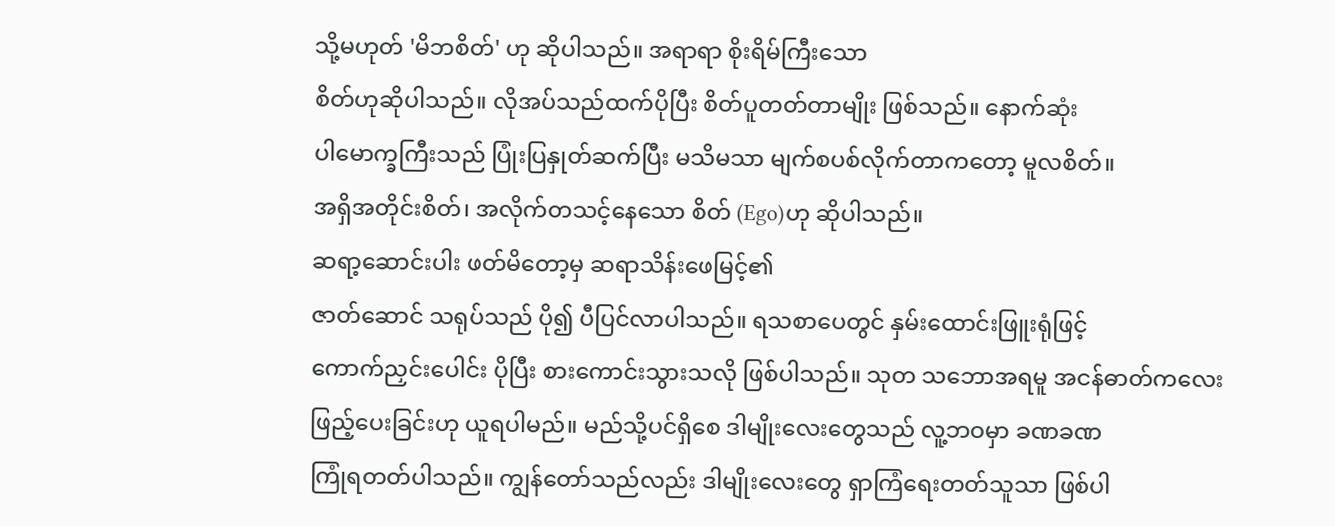သို့မဟုတ် 'မိဘစိတ်' ဟု ဆိုပါသည်။ အရာရာ စိုးရိမ်ကြီးသော
စိတ်ဟုဆိုပါသည်။ လိုအပ်သည်ထက်ပိုပြီး စိတ်ပူတတ်တာမျိုး ဖြစ်သည်။ နောက်ဆုံး
ပါမောက္ခကြီးသည် ပြုံးပြနှုတ်ဆက်ပြီး မသိမသာ မျက်စပစ်လိုက်တာကတော့ မူလစိတ်။
အရှိအတိုင်းစိတ်၊ အလိုက်တသင့်နေသော စိတ် (Ego)ဟု ဆိုပါသည်။
ဆရာ့ဆောင်းပါး ဖတ်မိတော့မှ ဆရာသိန်းဖေမြင့်၏
ဇာတ်ဆောင် သရုပ်သည် ပို၍ ပီပြင်လာပါသည်။ ရသစာပေတွင် နှမ်းထောင်းဖြူးရုံဖြင့်
ကောက်ညှင်းပေါင်း ပိုပြီး စားကောင်းသွားသလို ဖြစ်ပါသည်။ သုတ သဘောအရမူ အငန်ဓာတ်ကလေး
ဖြည့်ပေးခြင်းဟု ယူရပါမည်။ မည်သို့ပင်ရှိစေ ဒါမျိုးလေးတွေသည် လူ့ဘဝမှာ ခဏခဏ
ကြုံရတတ်ပါသည်။ ကျွန်တော်သည်လည်း ဒါမျိုးလေးတွေ ရှာကြံရေးတတ်သူသာ ဖြစ်ပါ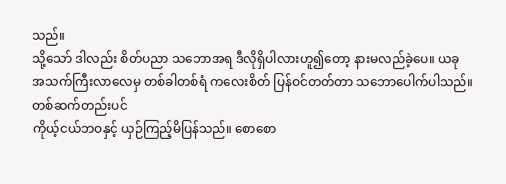သည်။
သို့သော် ဒါလည်း စိတ်ပညာ သဘောအရ ဒီလိုရှိပါလားဟူ၍တော့ နားမလည်ခဲ့ပေ။ ယခု
အသက်ကြီးလာလေမှ တစ်ခါတစ်ရံ ကလေးစိတ် ပြန်ဝင်တတ်တာ သဘောပေါက်ပါသည်။ တစ်ဆက်တည်းပင်
ကိုယ့်ငယ်ဘဝနှင့် ယှဉ်ကြည့်မိပြန်သည်။ စောစော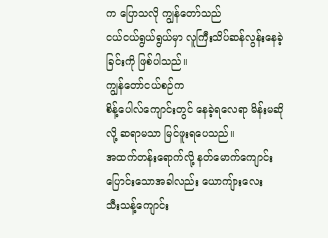က ပြောသလို ကျွန်တော်သည်
ငယ်ငယ်ရွယ်ရွယ်မှာ လူကြီးသိပ်ဆန်လွန်းနေခဲ့ခြင်းကို ဖြစ်ပါသည်။
ကျွန်တော်ငယ်စဉ်က
စိန့်ပေါလ်ကျောင်းတွင် နေခဲ့ရလေရာ မိန်းမဆိုလို့ ဆရာမသာ မြင်ဖူးရပေသည်။
အထက်တန်းရောက်လို့ နတ်မောက်ကျောင်း ပြောင်းသောအခါလည်း ယောကျ်ားလေး
သီးသန့်ကျောင်း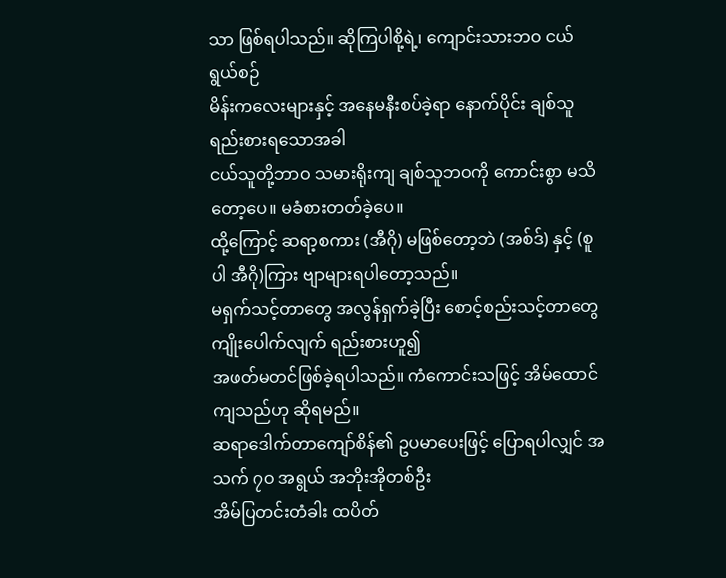သာ ဖြစ်ရပါသည်။ ဆိုကြပါစို့ရဲ့၊ ကျောင်းသားဘဝ ငယ်ရွယ်စဉ်
မိန်းကလေးများနှင့် အနေမနီးစပ်ခဲ့ရာ နောက်ပိုင်း ချစ်သူရည်းစားရသောအခါ
ငယ်သူတို့ဘာဝ သမားရိုးကျ ချစ်သူဘဝကို ကောင်းစွာ မသိတော့ပေ။ မခံစားတတ်ခဲ့ပေ။
ထို့ကြောင့် ဆရာ့စကား (အီဂို) မဖြစ်တော့ဘဲ (အစ်ဒ်) နှင့် (စူပါ အီဂို)ကြား ဗျာများရပါတော့သည်။
မရှက်သင့်တာတွေ အလွန်ရှက်ခဲ့ပြီး စောင့်စည်းသင့်တာတွေ ကျိုးပေါက်လျက် ရည်းစားဟူ၍
အဖတ်မတင်ဖြစ်ခဲ့ရပါသည်။ ကံကောင်းသဖြင့် အိမ်ထောင်ကျသည်ဟု ဆိုရမည်။
ဆရာဒေါက်တာကျော်စိန်၏ ဥပမာပေးဖြင့် ပြောရပါလျှင် အသက် ၇ဝ အရွယ် အဘိုးအိုတစ်ဦး
အိမ်ပြတင်းတံခါး ထပိတ်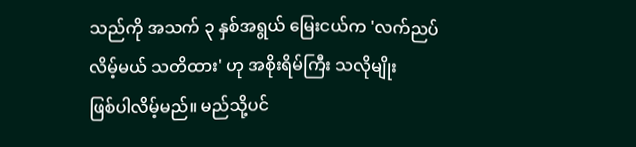သည်ကို အသက် ၃ နှစ်အရွယ် မြေးငယ်က 'လက်ညပ်
လိမ့်မယ် သတိထား' ဟု အစိုးရိမ်ကြီး သလိုမျိုး
ဖြစ်ပါလိမ့်မည်။ မည်သို့ပင်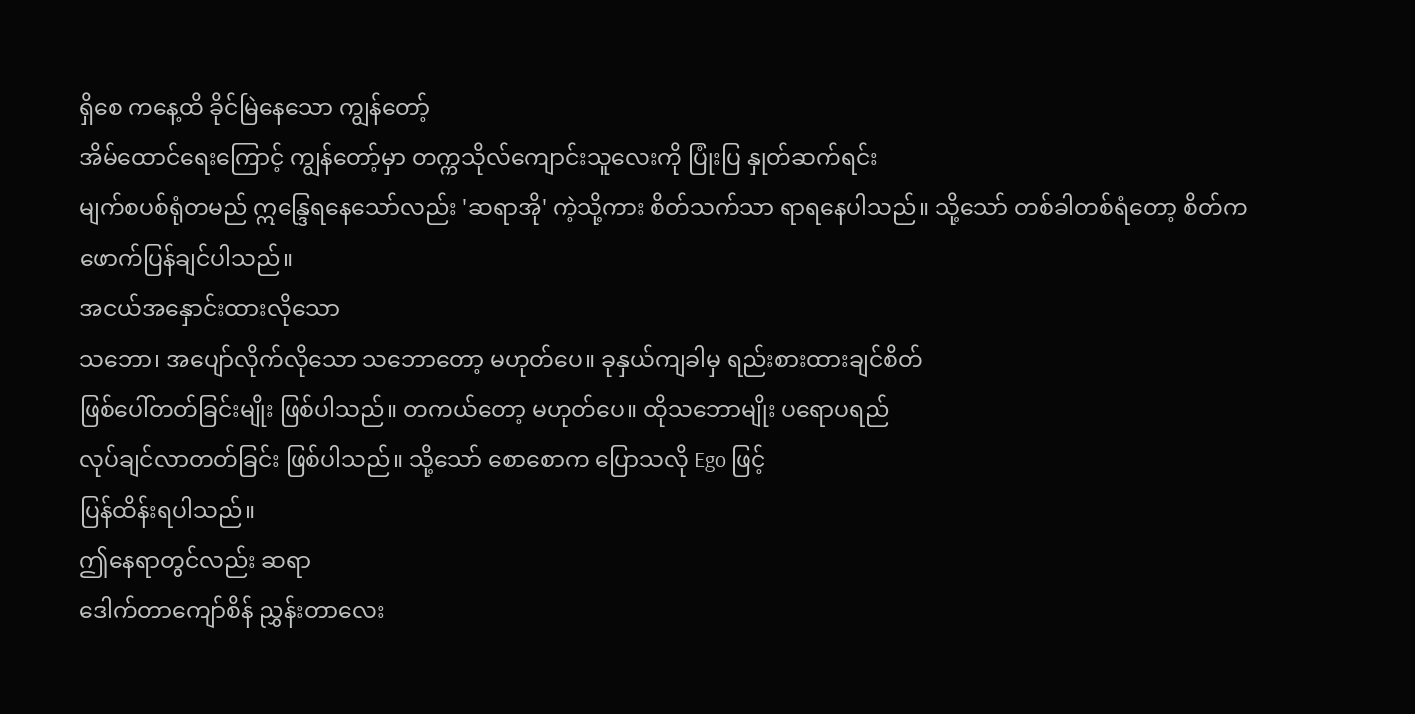ရှိစေ ကနေ့ထိ ခိုင်မြဲနေသော ကျွန်တော့်
အိမ်ထောင်ရေးကြောင့် ကျွန်တော့်မှာ တက္ကသိုလ်ကျောင်းသူလေးကို ပြုံးပြ နှုတ်ဆက်ရင်း
မျက်စပစ်ရုံတမည် ဣန္ဒြေရနေသော်လည်း 'ဆရာအို' ကဲ့သို့ကား စိတ်သက်သာ ရာရနေပါသည်။ သို့သော် တစ်ခါတစ်ရံတော့ စိတ်က
ဖောက်ပြန်ချင်ပါသည်။
အငယ်အနှောင်းထားလိုသော
သဘော၊ အပျော်လိုက်လိုသော သဘောတော့ မဟုတ်ပေ။ ခုနှယ်ကျခါမှ ရည်းစားထားချင်စိတ်
ဖြစ်ပေါ်တတ်ခြင်းမျိုး ဖြစ်ပါသည်။ တကယ်တော့ မဟုတ်ပေ။ ထိုသဘောမျိုး ပရောပရည်
လုပ်ချင်လာတတ်ခြင်း ဖြစ်ပါသည်။ သို့သော် စောစောက ပြောသလို Ego ဖြင့်
ပြန်ထိန်းရပါသည်။
ဤနေရာတွင်လည်း ဆရာ
ဒေါက်တာကျော်စိန် ညွှန်းတာလေး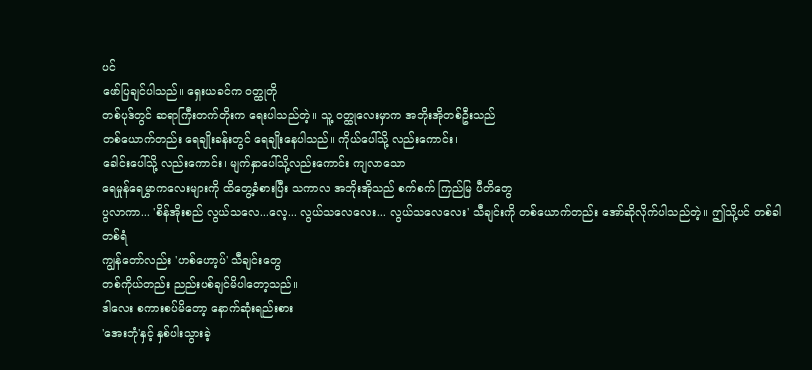ပင်
ဖော်ပြချင်ပါသည်။ ရှေးယခင်က ဝတ္ထုတို
တစ်ပုဒ်တွင် ဆရာကြီးတက်တိုးက ရေးပါသည်တဲ့။ သူ့ ဝတ္ထုလေးမှာက အဘိုးအိုတစ်ဦးသည်
တစ်ယောက်တည်း ရေချိုးခန်းတွင် ရေချိုးနေပါသည်။ ကိုယ်ပေါ်သို့ လည်းကောင်း၊
ခေါင်းပေါ်သို့ လည်းကောင်း၊ မျက်နှာပေါ်သို့လည်းကောင်း ကျလာသော
ရေမှုန်ရေမွှာကလေးများကို ထိတွေ့ခံစားပြီး သကာလ အဘိုးအိုသည် စက်စက် ကြည်မြ ပီတိတွေ
ပွလာကာ... 'စိန်အိုးစည် လွယ်သလေ...လေ့... လွယ်သလေလေး... လွယ်သလေလေး' သီချင်းကို တစ်ယောက်တည်း အော်ဆိုလိုက်ပါသည်တဲ့။ ဤသို့ပင် တစ်ခါတစ်ရံ
ကျွန်တော်လည်း 'ဟစ်ဟော့ပ်' သီချင်းတွေ
တစ်ကိုယ်တည်း ညည်းပစ်ချင်မိပါတော့သည်။
ဒါလေး စကားစပ်မိတော့ နောက်ဆုံးရည်းစား
'အေးဘုံ'နှင့် နှစ်ပါးသွားခဲ့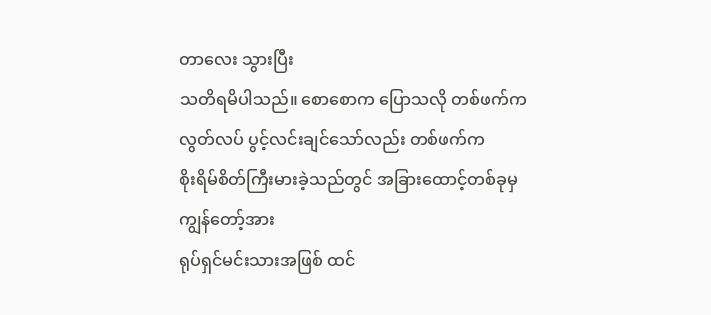တာလေး သွားပြီး
သတိရမိပါသည်။ စောစောက ပြောသလို တစ်ဖက်က လွတ်လပ် ပွင့်လင်းချင်သော်လည်း တစ်ဖက်က
စိုးရိမ်စိတ်ကြီးမားခဲ့သည်တွင် အခြားထောင့်တစ်ခုမှ ကျွန်တော့်အား
ရုပ်ရှင်မင်းသားအဖြစ် ထင်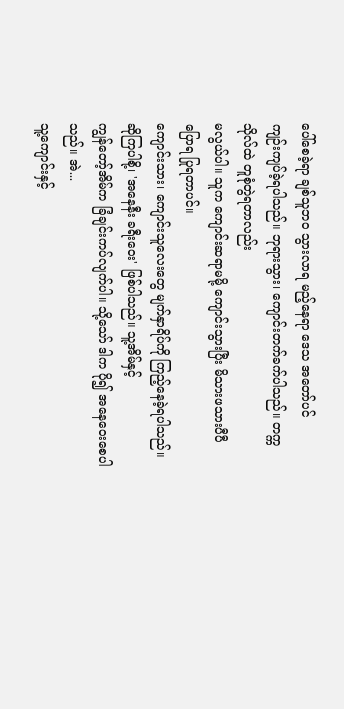ပေါ်စေခဲ့ရာ ချစ်သူဘဝ သွားလာရ မည့်နေရာ ဒေသ အတော်ပင်
ကျဉ်းကျပ်ခဲ့ရပါသည်။ ဘုရားသွား၊ ကျောင်းတက်ခက်ပါသည်။ တက္ကသိုလ်ထဲ တူစုံတွဲရတာလည်း
မလွယ်ပါ။ သူက ကျောင်းဆရာမမို့ ကျောင်းသွားပြီး မိသားဖသားပီပီ ပြောရ ပြုရတာပင်။
ကျောင်းသား၊ ကျောင်းသူလေးတွေ မျက်နှာရိပ်ကို ကြည့်နေခဲ့ရပါသည်။ ဆိုကြပါစို့၊ 'အနေနီး ခရီးဝေး' ဖြစ်ပါသည်။ သူ့အိမ်နှင့်
ကျွန်တော့်အိမ်က ခြံချင်းကပ်လျက်ပါ။ သို့သော် ဒါက ပို၍ အနေဝေးစေပါသည်။ အဲ...
သူ့ကျောင်းနှင့်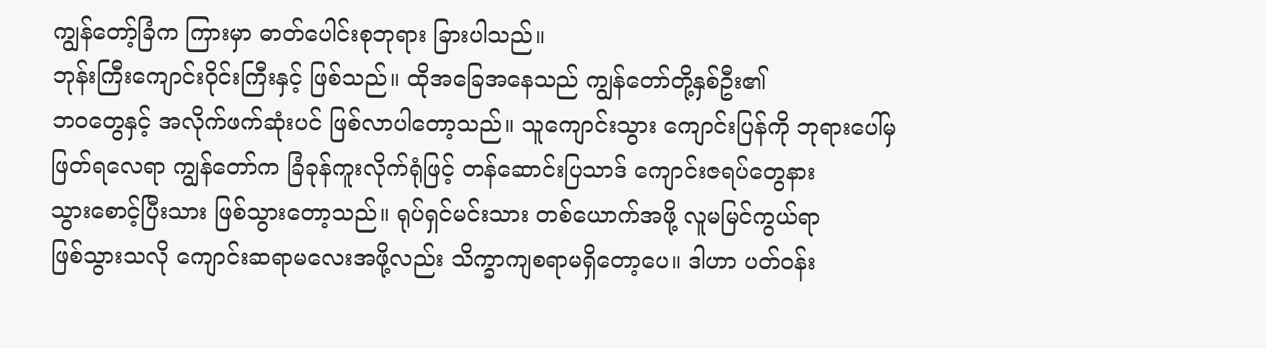ကျွန်တော့်ခြံက ကြားမှာ ဓာတ်ပေါင်းစုဘုရား ခြားပါသည်။
ဘုန်းကြီးကျောင်းဝိုင်းကြီးနှင့် ဖြစ်သည်။ ထိုအခြေအနေသည် ကျွန်တော်တို့နှစ်ဦး၏
ဘဝတွေနှင့် အလိုက်ဖက်ဆုံးပင် ဖြစ်လာပါတော့သည်။ သူကျောင်းသွား ကျောင်းပြန်ကို ဘုရားပေါ်မှ
ဖြတ်ရလေရာ ကျွန်တော်က ခြံခုန်ကူးလိုက်ရုံဖြင့် တန်ဆောင်းပြသာဒ် ကျောင်းဇရပ်တွေနား
သွားစောင့်ပြီးသား ဖြစ်သွားတော့သည်။ ရုပ်ရှင်မင်းသား တစ်ယောက်အဖို့ လူမမြင်ကွယ်ရာ
ဖြစ်သွားသလို ကျောင်းဆရာမလေးအဖို့လည်း သိက္ခာကျစရာမရှိတော့ပေ။ ဒါဟာ ပတ်ဝန်း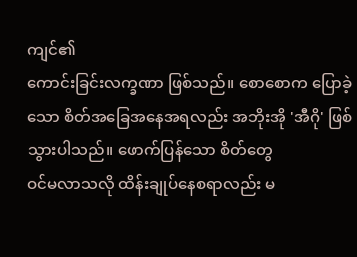ကျင်၏
ကောင်းခြင်းလက္ခဏာ ဖြစ်သည်။ စောစောက ပြောခဲ့သော စိတ်အခြေအနေအရလည်း အဘိုးအို 'အီဂို' ဖြစ်သွားပါသည်။ ဖောက်ပြန်သော စိတ်တွေ
ဝင်မလာသလို ထိန်းချုပ်နေစရာလည်း မ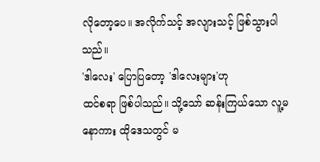လိုတော့ပေ။ အလိုက်သင့် အလျားသင့် ဖြစ်သွားပါသည်။
'ဒါလေး' ပြောပြတော့ 'ဒါလေးများ'ဟု
ထင်စရာ ဖြစ်ပါသည်။ သို့သော် ဆန်းကြယ်သော လူ့မနောကား ထိုဒေသတွင် မ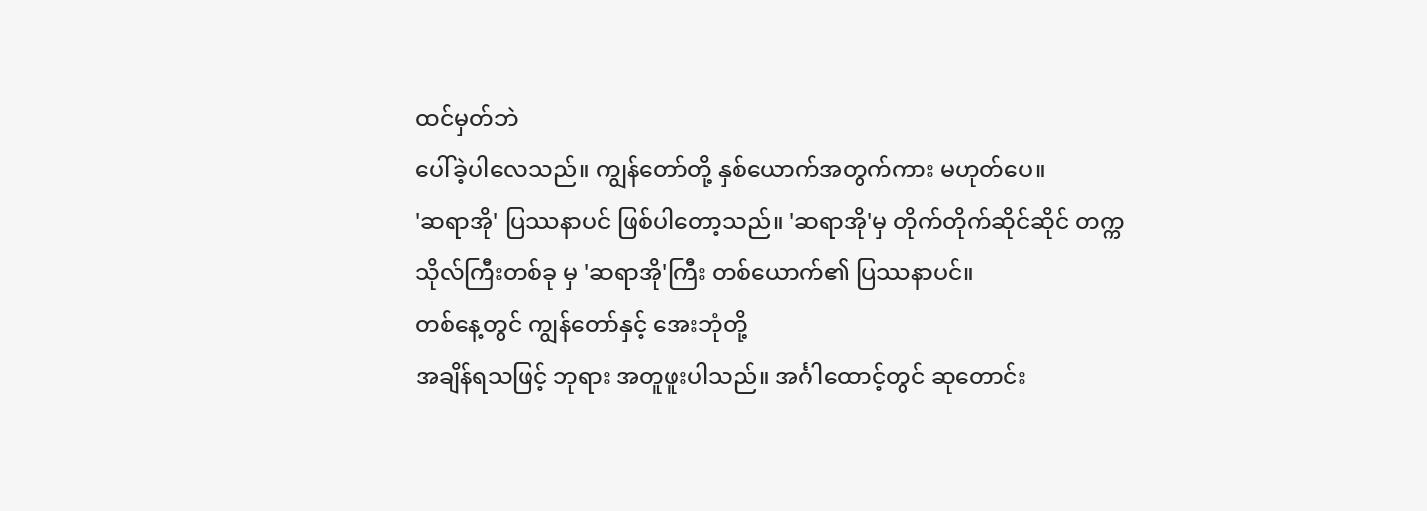ထင်မှတ်ဘဲ
ပေါ်ခဲ့ပါလေသည်။ ကျွန်တော်တို့ နှစ်ယောက်အတွက်ကား မဟုတ်ပေ။
'ဆရာအို' ပြဿနာပင် ဖြစ်ပါတော့သည်။ 'ဆရာအို'မှ တိုက်တိုက်ဆိုင်ဆိုင် တက္ကသိုလ်ကြီးတစ်ခု မှ 'ဆရာအို'ကြီး တစ်ယောက်၏ ပြဿနာပင်။
တစ်နေ့တွင် ကျွန်တော်နှင့် အေးဘုံတို့
အချိန်ရသဖြင့် ဘုရား အတူဖူးပါသည်။ အင်္ဂါထောင့်တွင် ဆုတောင်း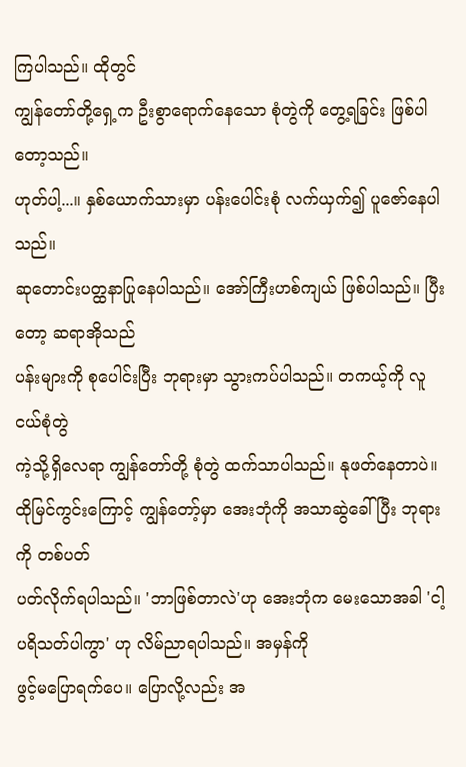ကြပါသည်။ ထိုတွင်
ကျွန်တော်တို့ရှေ့က ဦးစွာရောက်နေသော စုံတွဲကို တွေ့ရခြင်း ဖြစ်ပါတော့သည်။
ဟုတ်ပါ့...။ နှစ်ယောက်သားမှာ ပန်းပေါင်းစုံ လက်ယှက်၍ ပူဇော်နေပါသည်။
ဆုတောင်းပတ္ထနာပြုနေပါသည်။ အော်ကြီးဟစ်ကျယ် ဖြစ်ပါသည်။ ပြီးတော့ ဆရာအိုသည်
ပန်းများကို စုပေါင်းပြီး ဘုရားမှာ သွားကပ်ပါသည်။ တကယ့်ကို လူငယ်စုံတွဲ
ကဲ့သို့ရှိလေရာ ကျွန်တော်တို့ စုံတွဲ ထက်သာပါသည်။ နုဖတ်နေတာပဲ။
ထိုမြင်ကွင်းကြောင့် ကျွန်တော့်မှာ အေးဘုံကို အသာဆွဲခေါ်ပြီး ဘုရားကို တစ်ပတ်
ပတ်လိုက်ရပါသည်။ 'ဘာဖြစ်တာလဲ'ဟု အေးဘုံက မေးသောအခါ 'ငါ့ပရိသတ်ပါကွာ' ဟု လိမ်ညာရပါသည်။ အမှန်ကို
ဖွင့်မပြောရက်ပေ။ ပြောလို့လည်း အ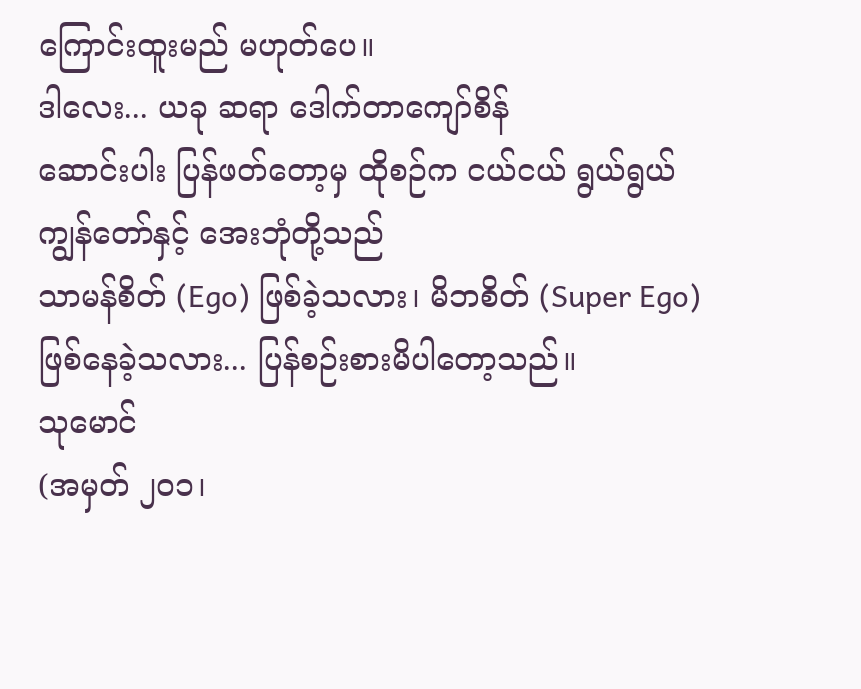ကြောင်းထူးမည် မဟုတ်ပေ။
ဒါလေး... ယခု ဆရာ ဒေါက်တာကျော်စိန်
ဆောင်းပါး ပြန်ဖတ်တော့မှ ထိုစဉ်က ငယ်ငယ် ရွယ်ရွယ် ကျွန်တော်နှင့် အေးဘုံတို့သည်
သာမန်စိတ် (Ego) ဖြစ်ခဲ့သလား၊ မိဘစိတ် (Super Ego)
ဖြစ်နေခဲ့သလား... ပြန်စဉ်းစားမိပါတော့သည်။
သုမောင်
(အမှတ် ၂၀၁၊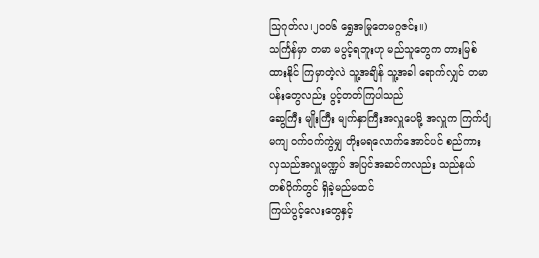သြဂုတ်လ၊၂၀၀၆ ရွှေအမြုတေမဂ္ဂဇင်း။)
သင်္ကြန်မှာ တမာ မပွင့်ရဘူးဟု မည်သူတွေက တားမြစ်ထားနိုင် ကြမှာတဲ့လဲ သူ့အချိန် သူ့အခါ ရောက်လျှင် တမာပန်းတွေလည်း ပွင့်တတ်ကြပါသည်
ဆွေကြီး မျိုးကြီး မျက်နှာကြီးအလှူပေမို့ အလှူက ကြက်ပျံမကျ ဝက်ဝက်ကွဲမျှ တိုးမရလောက်အောင်ပင် စည်ကားလှသည်အလှူမဏ္ဍပ် အပြင်အဆင်ကလည်း သည်နယ်တစ်ဝိုက်တွင် ရှိခဲ့မည်မထင်
ကြယ်ပွင့်လေးတွေနှင့်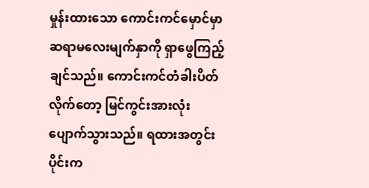မှုန်းထားသော ကောင်းကင်မှောင်မှာ ဆရာမလေးမျက်နှာကို ရှာဖွေကြည့်ချင်သည်။ ကောင်းကင်တံခါးပိတ်လိုက်တော့ မြင်ကွင်းအားလုံး ပျောက်သွားသည်။ ရထားအတွင်းပိုင်းက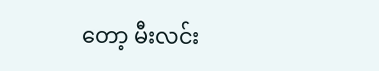တော့ မီးလင်း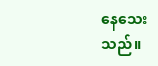နေသေးသည်။